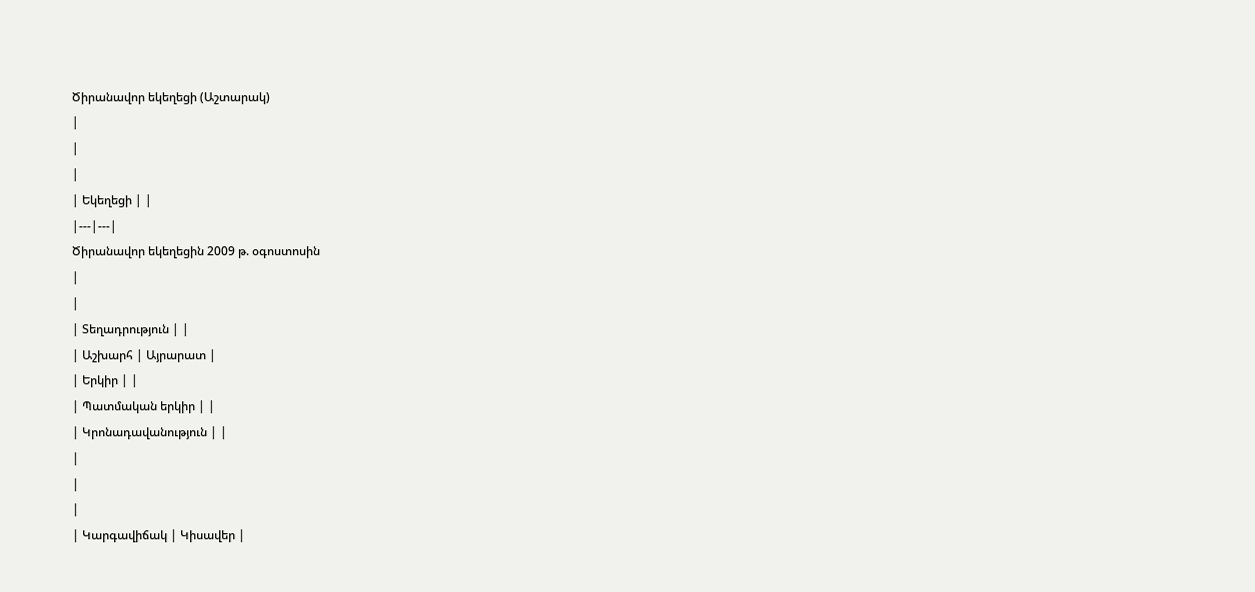Ծիրանավոր եկեղեցի (Աշտարակ)
|
|
|
| Եկեղեցի | |
|---|---|
Ծիրանավոր եկեղեցին 2009 թ. օգոստոսին
|
|
| Տեղադրություն | |
| Աշխարհ | Այրարատ |
| Երկիր | |
| Պատմական երկիր | |
| Կրոնադավանություն | |
|
|
|
| Կարգավիճակ | Կիսավեր |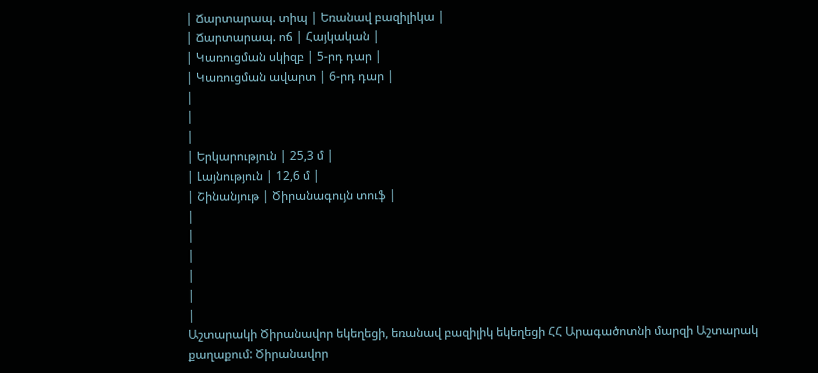| Ճարտարապ. տիպ | Եռանավ բազիլիկա |
| Ճարտարապ. ոճ | Հայկական |
| Կառուցման սկիզբ | 5-րդ դար |
| Կառուցման ավարտ | 6-րդ դար |
|
|
|
| Երկարություն | 25,3 մ |
| Լայնություն | 12,6 մ |
| Շինանյութ | Ծիրանագույն տուֆ |
|
|
|
|
|
|
Աշտարակի Ծիրանավոր եկեղեցի, եռանավ բազիլիկ եկեղեցի ՀՀ Արագածոտնի մարզի Աշտարակ քաղաքում: Ծիրանավոր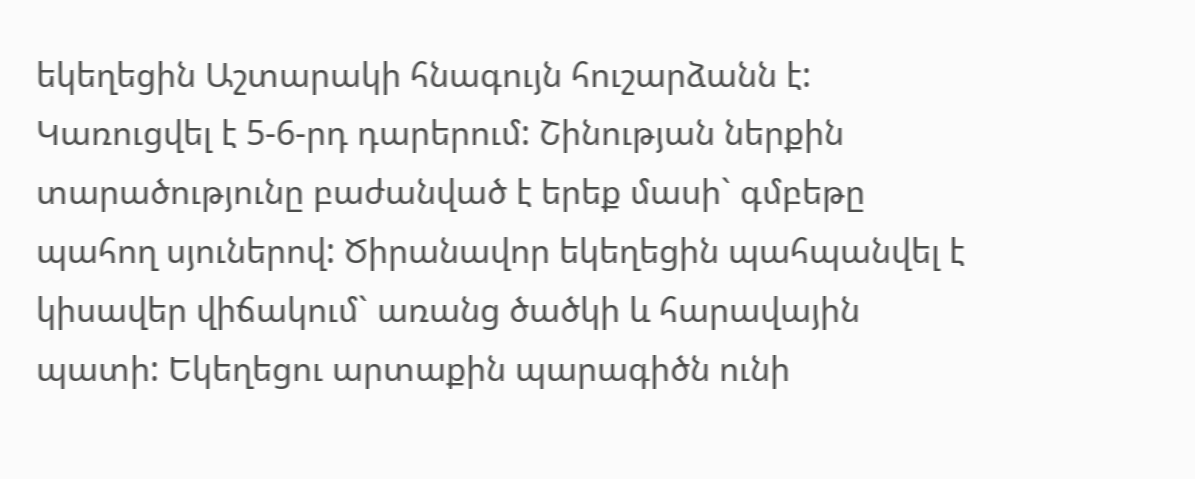եկեղեցին Աշտարակի հնագույն հուշարձանն է: Կառուցվել է 5-6-րդ դարերում: Շինության ներքին տարածությունը բաժանված է երեք մասի` գմբեթը պահող սյուներով: Ծիրանավոր եկեղեցին պահպանվել է կիսավեր վիճակում` առանց ծածկի և հարավային պատի: Եկեղեցու արտաքին պարագիծն ունի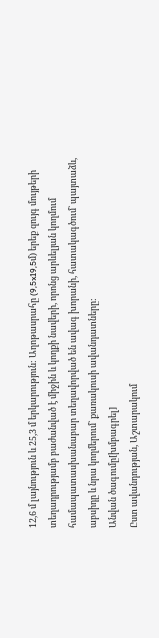12,6 մ լայնություն և 25,3 մ երկարություն: Աղոթասրահը (9,5x19,5մ) երեք զույգ մույթերի տեղադրությամբ բաժանված է միջին և կողքի նավերի, որոնց արևելյան կողմում համապատասխանաբար տեղավորված են ավագ խորանի, հատակագծում` պայտաձև, աբսիդը և նրա կողմերում` քառակուսի ավանդատները:
Անվան ծագումը[խմբագրել]
Ըստ ավանդության, Աշտարակում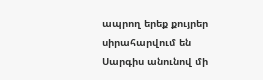ապրող երեք քույրեր սիրահարվում են Սարգիս անունով մի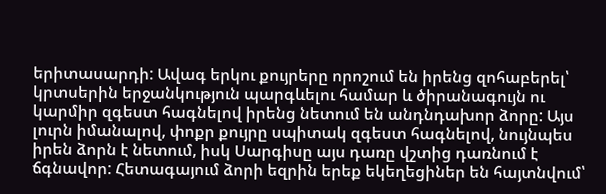երիտասարդի: Ավագ երկու քույրերը որոշում են իրենց զոհաբերել՝ կրտսերին երջանկություն պարգևելու համար և ծիրանագույն ու կարմիր զգեստ հագնելով իրենց նետում են անդնդախոր ձորը: Այս լուրն իմանալով, փոքր քույրը սպիտակ զգեստ հագնելով, նույնպես իրեն ձորն է նետում, իսկ Սարգիսը այս դառը վշտից դառնում է ճգնավոր: Հետագայում ձորի եզրին երեք եկեղեցիներ են հայտնվում՝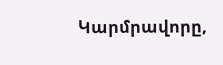Կարմրավորը,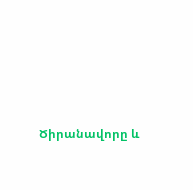Ծիրանավորը և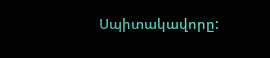Սպիտակավորը: